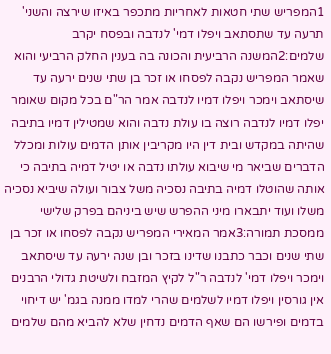1המפריש שתי חטאות לאחריות מתכפר באיזו שירצה והשני' תרעה עד שתסתאב ויפלו דמי' לנדבה ובפסח יקרב שלמים:2המשנה הרביעית והכונה בה בענין החלק הרביעי והוא שאמר המפריש נקבה לפסחו או זכר בן שתי שנים ירעה עד שיסתאב וימכר ויפלו דמיו לנדבה אמר הר"ם בכל מקום שאומר יפלו דמיו לנדבה רוצה בו עולת נדבה והוא שמטילין דמיו בתיבה שהיתה במקדש ובית דין היו מקריבין אותן הדמים עולות ומכלל הדברים שביאר מי שיבוא עולתו נדבה או יטיל דמיה בתיבה כי אותה שהוטלו דמיה בתיבה נסכיה משל צבור ועולה שיביא נסכיה משלו ועוד יתבארו מיני ההפרש שיש ביניהם בפרק שלישי ממסכת תמורה:3אמר המאירי המפריש נקבה לפסחו או זכר בן שתי שנים וכבר כתבנו שדינו בזכר ובן שנה ירעה עד שיסתאב וימכר ויפלו דמי' לנדבה ר"ל לקיץ המזבח ולשיטת גדולי הרבנים אין גורסין ויפלו דמיו לשלמים שהרי למדו ממנה בגמ' יש דיחוי בדמים ופירשו הם שאף הדמים נדחין שלא להביא מהם שלמים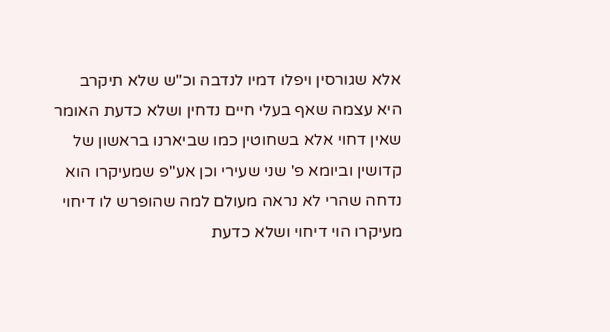אלא שגורסין ויפלו דמיו לנדבה וכ"ש שלא תיקרב היא עצמה שאף בעלי חיים נדחין ושלא כדעת האומר שאין דחוי אלא בשחוטין כמו שביארנו בראשון של קדושין וביומא פ' שני שעירי וכן אע"פ שמעיקרו הוא נדחה שהרי לא נראה מעולם למה שהופרש לו דיחוי מעיקרו הוי דיחוי ושלא כדעת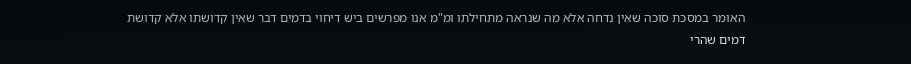האומר במסכת סוכה שאין נדחה אלא מה שנראה מתחילתו ומ"מ אנו מפרשים ביש דיחוי בדמים דבר שאין קדושתו אלא קדושת דמים שהרי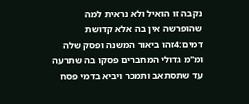נקבה זו הואיל ולא נראית למה שהופרשה אין בה אלא קדושת דמים:4זהו ביאור המשנה ופסק שלה ומ"מ גדולי המחברים פסקו בה שתרעה עד שתסתאב ותמכר ויביא בדמי פסח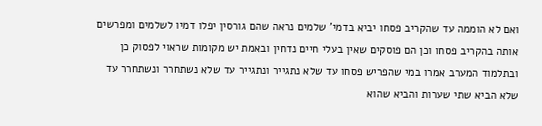ואם לא הוממה עד שהקריב פסחו יביא בדמי' שלמים נראה שהם גורסין יפלו דמיו לשלמים ומפרשים אותה בהקריב פסחו וכן הם פוסקים שאין בעלי חיים נדחין ובאמת יש מקומות שראוי לפסוק כן ובתלמוד המערב אמרו במי שהפריש פסחו עד שלא נתגייר ונתגייר עד שלא נשתחרר ונשתחרר עד שלא הביא שתי שערות והביא שהוא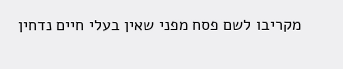מקריבו לשם פסח מפני שאין בעלי חיים נדחין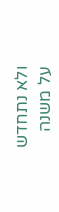ולא נתחדש על משנה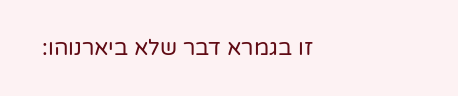זו בגמרא דבר שלא ביארנוהו: